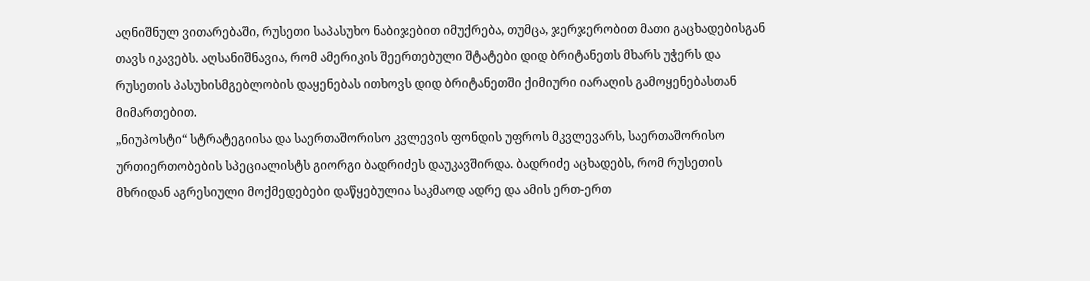აღნიშნულ ვითარებაში, რუსეთი საპასუხო ნაბიჯებით იმუქრება, თუმცა, ჯერჯერობით მათი გაცხადებისგან თავს იკავებს. აღსანიშნავია, რომ ამერიკის შეერთებული შტატები დიდ ბრიტანეთს მხარს უჭერს და რუსეთის პასუხისმგებლობის დაყენებას ითხოვს დიდ ბრიტანეთში ქიმიური იარაღის გამოყენებასთან მიმართებით.
„ნიუპოსტი“ სტრატეგიისა და საერთაშორისო კვლევის ფონდის უფროს მკვლევარს, საერთაშორისო ურთიერთობების სპეციალისტს გიორგი ბადრიძეს დაუკავშირდა. ბადრიძე აცხადებს, რომ რუსეთის მხრიდან აგრესიული მოქმედებები დაწყებულია საკმაოდ ადრე და ამის ერთ-ერთ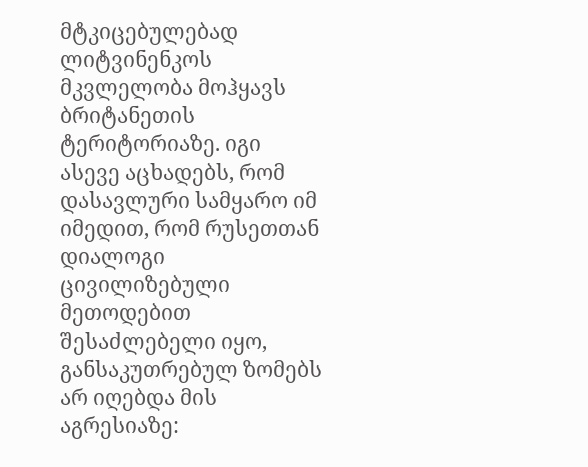მტკიცებულებად ლიტვინენკოს მკვლელობა მოჰყავს ბრიტანეთის ტერიტორიაზე. იგი ასევე აცხადებს, რომ დასავლური სამყარო იმ იმედით, რომ რუსეთთან დიალოგი ცივილიზებული მეთოდებით შესაძლებელი იყო, განსაკუთრებულ ზომებს არ იღებდა მის აგრესიაზე: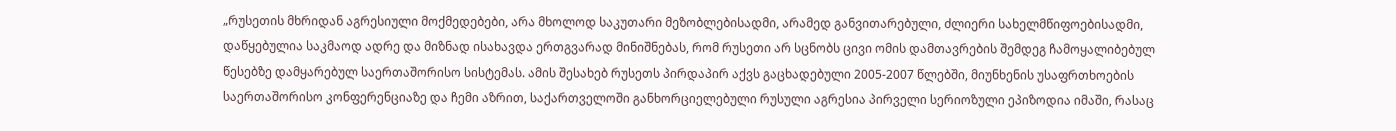„რუსეთის მხრიდან აგრესიული მოქმედებები, არა მხოლოდ საკუთარი მეზობლებისადმი, არამედ განვითარებული, ძლიერი სახელმწიფოებისადმი, დაწყებულია საკმაოდ ადრე და მიზნად ისახავდა ერთგვარად მინიშნებას, რომ რუსეთი არ სცნობს ცივი ომის დამთავრების შემდეგ ჩამოყალიბებულ წესებზე დამყარებულ საერთაშორისო სისტემას. ამის შესახებ რუსეთს პირდაპირ აქვს გაცხადებული 2005-2007 წლებში, მიუნხენის უსაფრთხოების საერთაშორისო კონფერენციაზე და ჩემი აზრით, საქართველოში განხორციელებული რუსული აგრესია პირველი სერიოზული ეპიზოდია იმაში, რასაც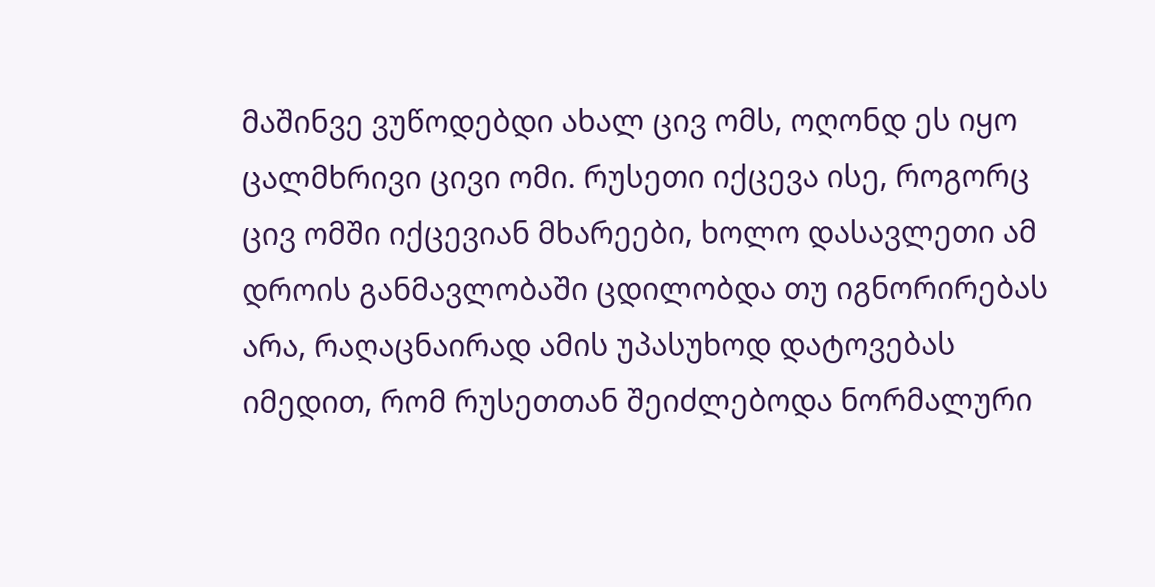მაშინვე ვუწოდებდი ახალ ცივ ომს, ოღონდ ეს იყო ცალმხრივი ცივი ომი. რუსეთი იქცევა ისე, როგორც ცივ ომში იქცევიან მხარეები, ხოლო დასავლეთი ამ დროის განმავლობაში ცდილობდა თუ იგნორირებას არა, რაღაცნაირად ამის უპასუხოდ დატოვებას იმედით, რომ რუსეთთან შეიძლებოდა ნორმალური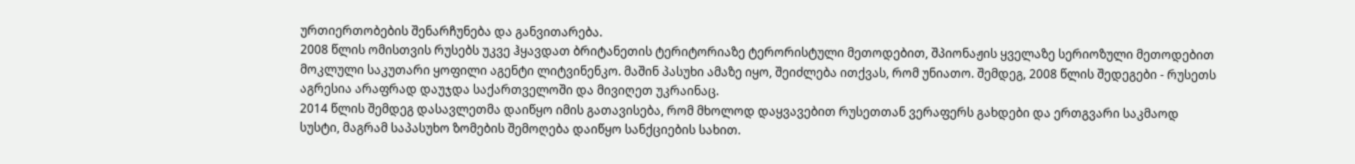ურთიერთობების შენარჩუნება და განვითარება.
2008 წლის ომისთვის რუსებს უკვე ჰყავდათ ბრიტანეთის ტერიტორიაზე ტერორისტული მეთოდებით, შპიონაჟის ყველაზე სერიოზული მეთოდებით მოკლული საკუთარი ყოფილი აგენტი ლიტვინენკო. მაშინ პასუხი ამაზე იყო, შეიძლება ითქვას, რომ უნიათო. შემდეგ, 2008 წლის შედეგები - რუსეთს აგრესია არაფრად დაუჯდა საქართველოში და მივიღეთ უკრაინაც.
2014 წლის შემდეგ დასავლეთმა დაიწყო იმის გათავისება, რომ მხოლოდ დაყვავებით რუსეთთან ვერაფერს გახდები და ერთგვარი საკმაოდ სუსტი, მაგრამ საპასუხო ზომების შემოღება დაიწყო სანქციების სახით.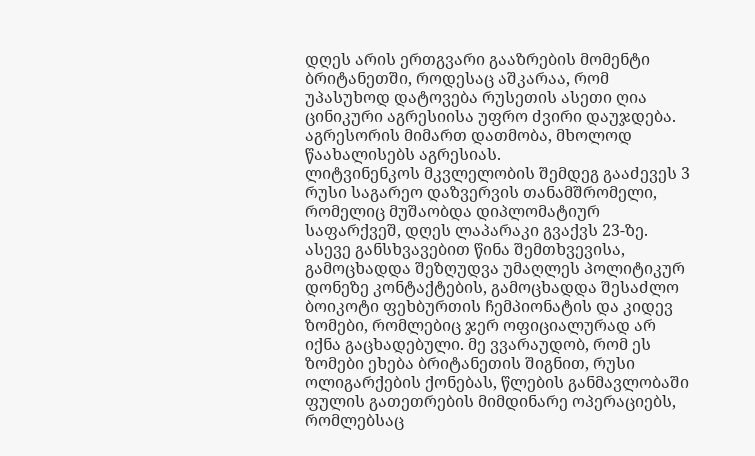დღეს არის ერთგვარი გააზრების მომენტი ბრიტანეთში, როდესაც აშკარაა, რომ უპასუხოდ დატოვება რუსეთის ასეთი ღია ცინიკური აგრესიისა უფრო ძვირი დაუჯდება. აგრესორის მიმართ დათმობა, მხოლოდ წაახალისებს აგრესიას.
ლიტვინენკოს მკვლელობის შემდეგ გააძევეს 3 რუსი საგარეო დაზვერვის თანამშრომელი, რომელიც მუშაობდა დიპლომატიურ საფარქვეშ, დღეს ლაპარაკი გვაქვს 23-ზე. ასევე განსხვავებით წინა შემთხვევისა, გამოცხადდა შეზღუდვა უმაღლეს პოლიტიკურ დონეზე კონტაქტების, გამოცხადდა შესაძლო ბოიკოტი ფეხბურთის ჩემპიონატის და კიდევ ზომები, რომლებიც ჯერ ოფიციალურად არ იქნა გაცხადებული. მე ვვარაუდობ, რომ ეს ზომები ეხება ბრიტანეთის შიგნით, რუსი ოლიგარქების ქონებას, წლების განმავლობაში ფულის გათეთრების მიმდინარე ოპერაციებს, რომლებსაც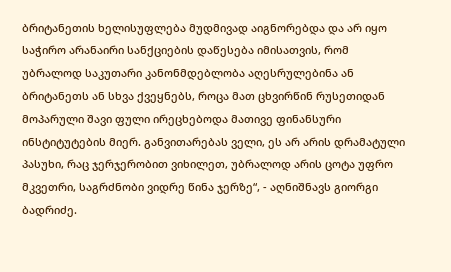ბრიტანეთის ხელისუფლება მუდმივად აიგნორებდა და არ იყო საჭირო არანაირი სანქციების დაწესება იმისათვის, რომ უბრალოდ საკუთარი კანონმდებლობა აღესრულებინა ან ბრიტანეთს ან სხვა ქვეყნებს, როცა მათ ცხვირწინ რუსეთიდან მოპარული შავი ფული ირეცხებოდა მათივე ფინანსური ინსტიტუტების მიერ. განვითარებას ველი, ეს არ არის დრამატული პასუხი, რაც ჯერჯერობით ვიხილეთ, უბრალოდ არის ცოტა უფრო მკვეთრი, საგრძნობი ვიდრე წინა ჯერზე“, - აღნიშნავს გიორგი ბადრიძე.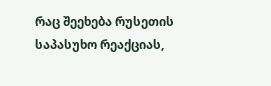რაც შეეხება რუსეთის საპასუხო რეაქციას,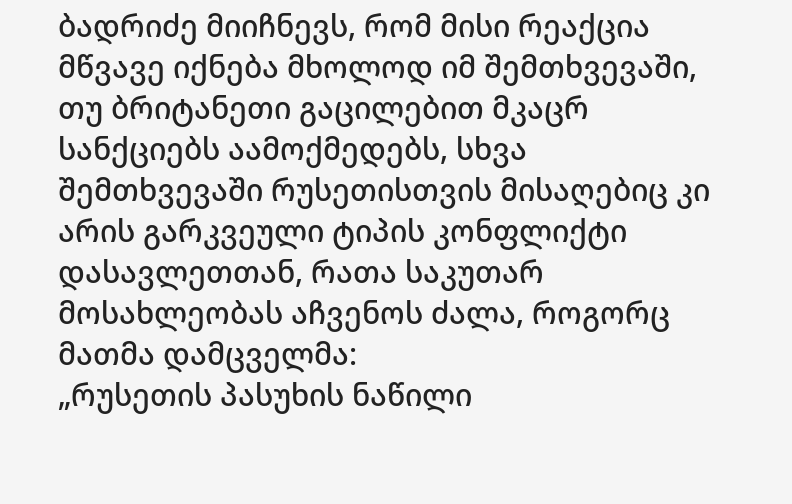ბადრიძე მიიჩნევს, რომ მისი რეაქცია მწვავე იქნება მხოლოდ იმ შემთხვევაში, თუ ბრიტანეთი გაცილებით მკაცრ სანქციებს აამოქმედებს, სხვა შემთხვევაში რუსეთისთვის მისაღებიც კი არის გარკვეული ტიპის კონფლიქტი დასავლეთთან, რათა საკუთარ მოსახლეობას აჩვენოს ძალა, როგორც მათმა დამცველმა:
„რუსეთის პასუხის ნაწილი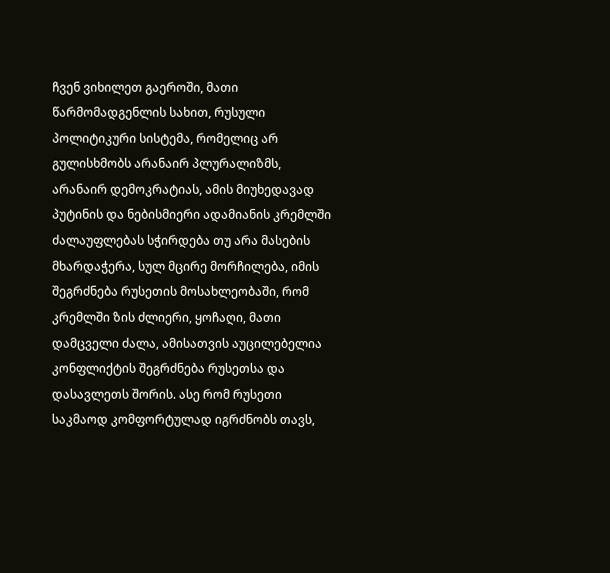ჩვენ ვიხილეთ გაეროში, მათი წარმომადგენლის სახით, რუსული პოლიტიკური სისტემა, რომელიც არ გულისხმობს არანაირ პლურალიზმს, არანაირ დემოკრატიას, ამის მიუხედავად პუტინის და ნებისმიერი ადამიანის კრემლში ძალაუფლებას სჭირდება თუ არა მასების მხარდაჭერა, სულ მცირე მორჩილება, იმის შეგრძნება რუსეთის მოსახლეობაში, რომ კრემლში ზის ძლიერი, ყოჩაღი, მათი დამცველი ძალა, ამისათვის აუცილებელია კონფლიქტის შეგრძნება რუსეთსა და დასავლეთს შორის. ასე რომ რუსეთი საკმაოდ კომფორტულად იგრძნობს თავს,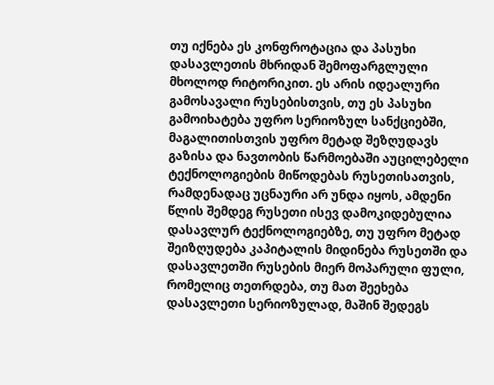თუ იქნება ეს კონფროტაცია და პასუხი დასავლეთის მხრიდან შემოფარგლული მხოლოდ რიტორიკით. ეს არის იდეალური გამოსავალი რუსებისთვის, თუ ეს პასუხი გამოიხატება უფრო სერიოზულ სანქციებში, მაგალითისთვის უფრო მეტად შეზღუდავს გაზისა და ნავთობის წარმოებაში აუცილებელი ტექნოლოგიების მიწოდებას რუსეთისათვის, რამდენადაც უცნაური არ უნდა იყოს, ამდენი წლის შემდეგ რუსეთი ისევ დამოკიდებულია დასავლურ ტექნოლოგიებზე, თუ უფრო მეტად შეიზღუდება კაპიტალის მიდინება რუსეთში და დასავლეთში რუსების მიერ მოპარული ფული, რომელიც თეთრდება, თუ მათ შეეხება დასავლეთი სერიოზულად, მაშინ შედეგს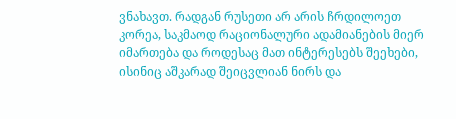ვნახავთ. რადგან რუსეთი არ არის ჩრდილოეთ კორეა, საკმაოდ რაციონალური ადამიანების მიერ იმართება და როდესაც მათ ინტერესებს შეეხები, ისინიც აშკარად შეიცვლიან ნირს და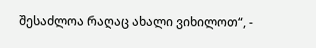შესაძლოა რაღაც ახალი ვიხილოთ“, -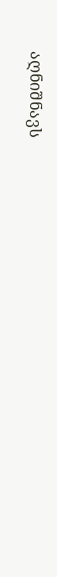აღნიშნავს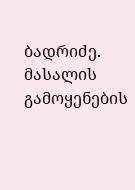ბადრიძე.
მასალის გამოყენების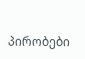პირობები